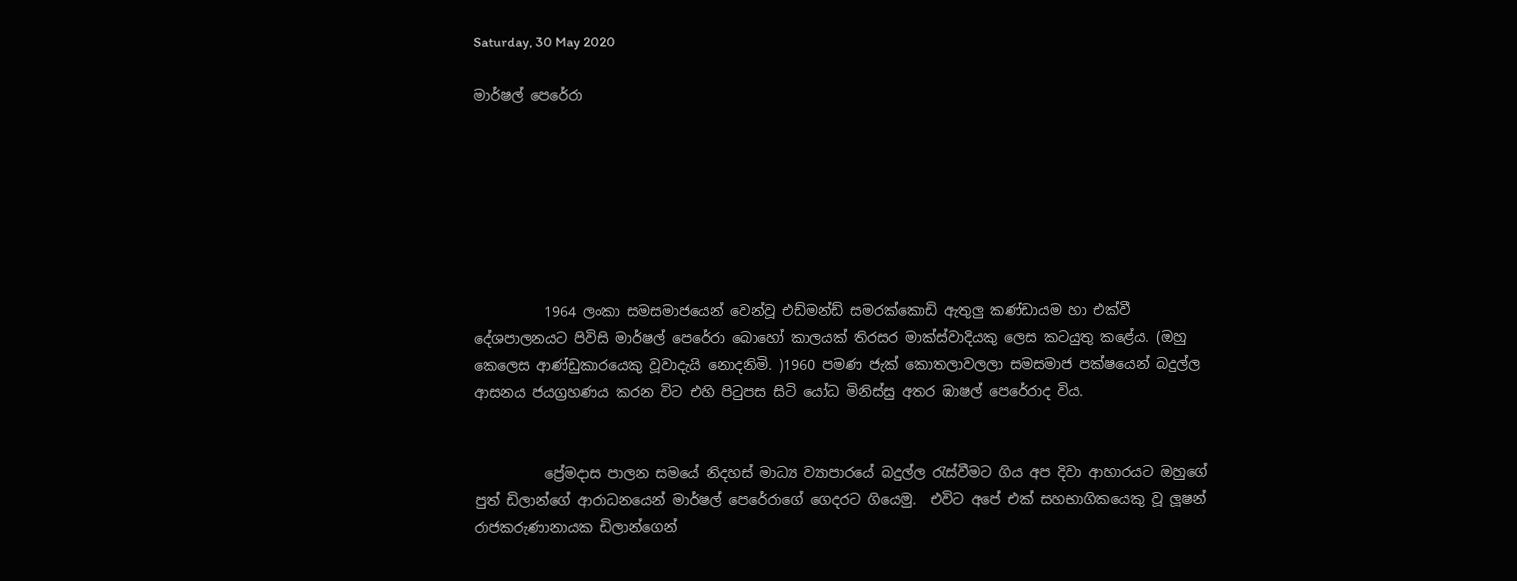Saturday, 30 May 2020

මාර්ෂල් පෙරේරා







          1964 ලංකා සමසමාජයෙන් වෙන්වූ එඩ්මන්ඩ් සමරක්කොඩි ඇතුලු කණ්ඩායම හා එක්වී දේශපාලනයට පිවිසි මාර්ෂල් පෙරේරා බොහෝ කාලයක් තිරසර මාක්ස්වාදියකු ලෙස කටයුතු කළේය. (ඔහු කෙලෙස ආණ්ඩුකාරයෙකු වූවාදැයි නොදනිමි. )1960 පමණ ජැක් කොතලාවලලා සමසමාජ පක්ෂයෙන් බදුල්ල ආසනය ජයග්‍රහණය කරන විට එහි පිටුපස සිටි යෝධ මිනිස්සු අතර ඹාෂල් පෙරේරාද විය.


          ප්‍රේමදාස පාලන සමයේ නිදහස් මාධ්‍ය ව්‍යාපාරයේ බදුල්ල රැස්වීමට ගිය අප දිවා ආහාරයට ඔහුගේ පුත් ඩිලාන්ගේ ආරාධනයෙන් මාර්ෂල් පෙරේරාගේ ගෙදරට ගියෙමු.  එවිට අපේ එක් සහභාගිකයෙකු වූ ලූෂන් රාජකරුණානායක ඩිලාන්ගෙන්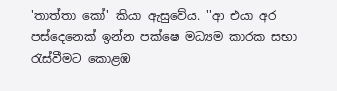'තාත්තා කෝ' කියා ඇසුවේය. ''ආ එයා අර පස්දෙනෙක් ඉන්න පක්ෂෙ මධ්‍යම කාරක සභා රැස්වීමට කොළඹ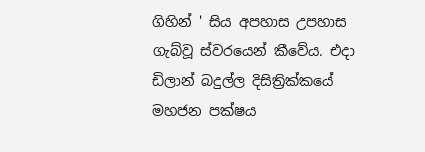ගිහින් ' සිය අපහාස උපහාස ගැබ්වූ ස්වරයෙන් කීවේය. එදා ඩිලාන් බදුල්ල දිසිත්‍රික්කයේ මහජන පක්ෂය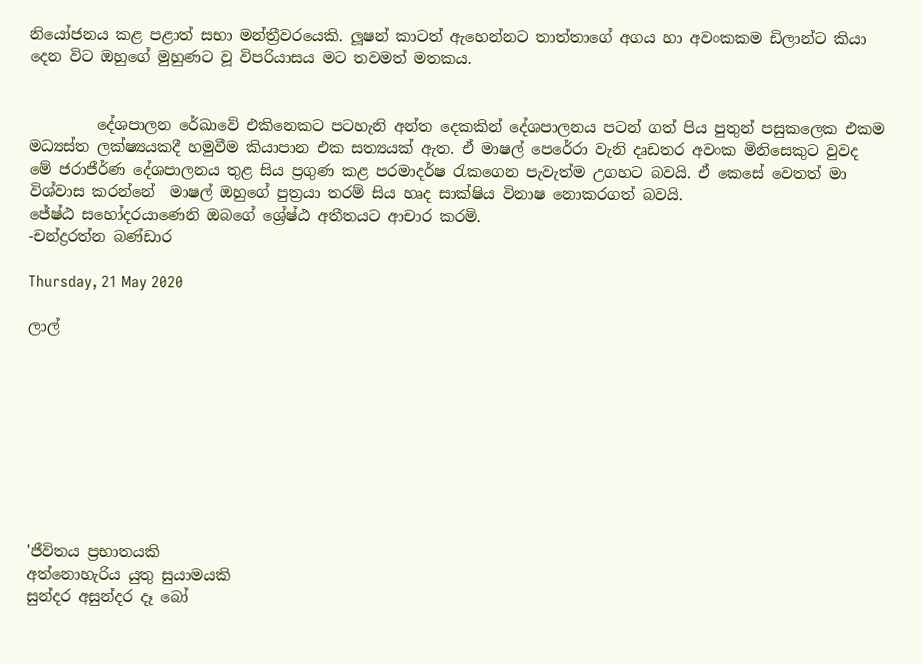නියෝජනය කළ පළාත් සභා මන්ත්‍රීවරයෙකි. ලූෂන් කාටත් ඇහෙන්නට තාත්තාගේ අගය හා අවංකකම ඩිලාන්ට කියා දෙන විට ඔහුගේ මුහුණට වූ විපරියාසය මට තවමත් මතකය.


         දේශපාලන රේඛාවේ එකිනෙකට පටහැනි අන්ත දෙකකින් දේශපාලනය පටන් ගත් පිය පුතුන් පසුකලෙක එකම මධ්‍යස්ත ලක්ෂ්‍යයකදී හමුවීම කියාපාන එක සත්‍යයක් ඇත. ඒ මාෂල් පෙරේරා වැනි දෘඩතර අවංක මිනිසෙකුට වුවද මේ ජරාජීර්ණ දේශපාලනය තුළ සිය ප්‍රගුණ කළ පරමාදර්ෂ රැකගෙන පැවැත්ම උගහට බවයි. ඒ කෙසේ වෙතත් මා විශ්වාස කරන්නේ  මාෂල් ඔහුගේ පුත්‍රයා තරම් සිය හෘද සාක්ෂිය විනාෂ නොකරගත් බවයි.
ජේෂ්ඨ සහෝදරයාණෙනි ඔබගේ ශ්‍රේෂ්ඨ අතීතයට ආචාර කරමි.
-චන්ද්‍රරත්න බණ්ඩාර

Thursday, 21 May 2020

ලාල්









'ජීවිතය ප්‍රභාතයකි
අත්නොහැරිය යුතු සුයාමයකි
සුන්දර අසුන්දර දෑ බෝ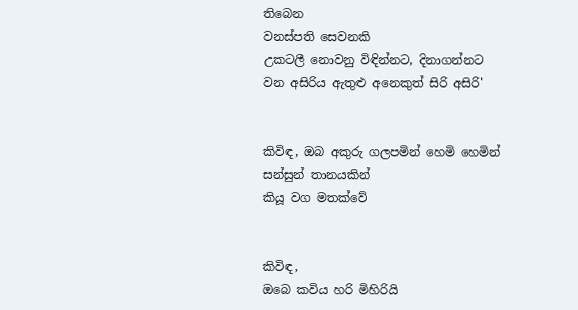තිබෙන
වනස්පති සෙවනකි
උකටලී නොවනු විඳින්නට, දිනාගන්නට
වන අසිරිය ඇතුළු අනෙකුත් සිරි අසිරි'


කිවිඳ, ඔබ අකුරු ගලපමින් හෙමි හෙමින්
සන්සුන් තානයකින්
කියූ වග මතක්වේ


කිවිඳ,
ඔබෙ කවිය හරි මිහිරියි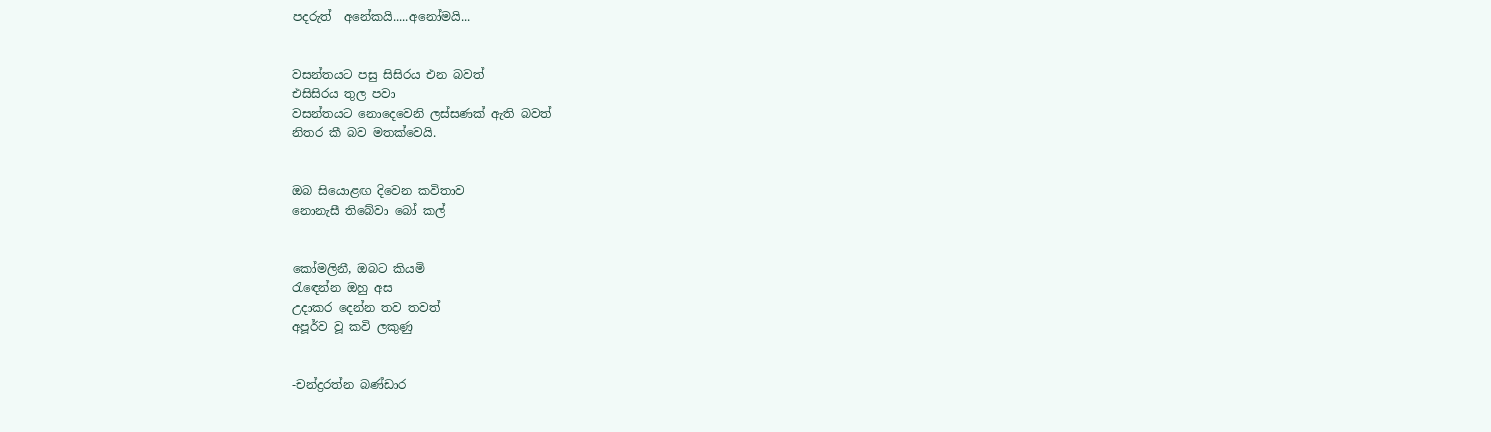පදරුත්  අනේකයි.....අනෝමයි...


වසන්තයට පසු සිසිරය එන බවත්
එසිසිරය තුල පවා
වසන්තයට නොදෙවෙනි ලස්සණක් ඇති බවත්
නිතර කී බව මතක්වෙයි.


ඔබ සියොළඟ දිවෙන කවිතාව
නොනැසී තිබේවා බෝ කල්


කෝමලිනී, ඔබට කියමි
රැඳෙන්න ඔහු අස
උදාකර දෙන්න තව තවත්
අපූර්ව වූ කවි ලකුණු


-චන්ද්‍රරත්න බණ්ඩාර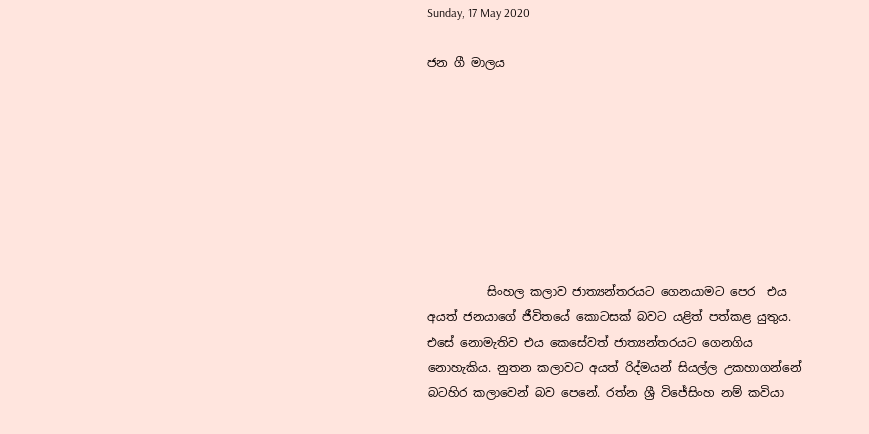Sunday, 17 May 2020

ජන ගී මාලය








          සිංහල කලාව ජාත්‍යන්තරයට ගෙනයාමට පෙර  එය අයත් ජනයාගේ ජීවිතයේ කොටසක් බවට යළිත් පත්කළ යුතුය. එසේ නොමැතිව එය කෙසේවත් ජාත්‍යන්තරයට ගෙනගිය නොහැකිය. නුතන කලාවට අයත් රිද්මයන් සියල්ල උකහාගන්නේ බටහිර කලාවෙන් බව පෙනේ. රත්න ශ්‍රී විජේසිංහ නම් කවියා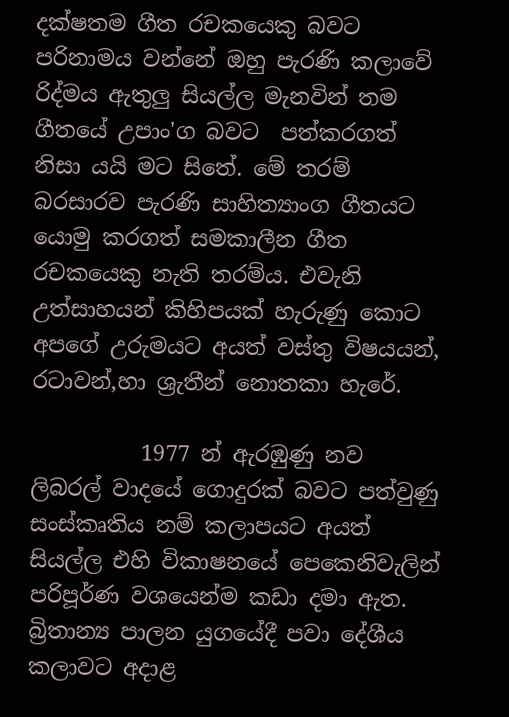දක්ෂතම ගීත රචකයෙකු බවට පරිනාමය වන්නේ ඔහු පැරණි කලාවේ රිද්මය ඇතුලු සියල්ල මැනවින් තම ගීතයේ උපාං'ග බවට  පත්කරගත් නිසා යයි මට සිතේ. මේ තරම් බරසාරව පැරණි සාහිත්‍යාංග ගීතයට යොමු කරගත් සමකාලීන ගීත රචකයෙකු නැති තරම්ය. එවැනි උත්සාහයන් කිහිපයක් හැරුණු කොට අපගේ උරුමයට අයත් වස්තු විෂයයන්, රටාවන්,හා ශ්‍රැතීන් නොතකා හැරේ.

          1977 න් ඇරඹුණු නව ලිබරල් වාදයේ ගොදුරක් බවට පත්වුණු සංස්කෘතිය නම් කලාපයට අයත් සියල්ල එහි විකාෂනයේ පෙකෙනිවැලින් පරිපූර්ණ වශයෙන්ම කඩා දමා ඇත.
බ්‍රිතාන්‍ය පාලන යුගයේදී පවා දේශීය කලාවට අදාළ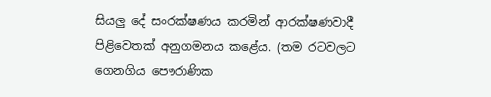සියලු දේ සංරක්ෂණය කරමින් ආරක්ෂණවාදී පිළිවෙතක් අනුගමනය කළේය. (තම රටවලට ගෙනගිය පෞරාණික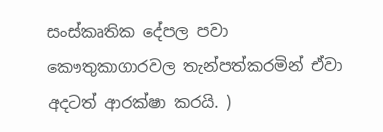සංස්කෘතික දේපල පවා කෞතුකාගාරවල තැන්පත්කරමින් ඒවා අදටත් ආරක්ෂා කරයි. )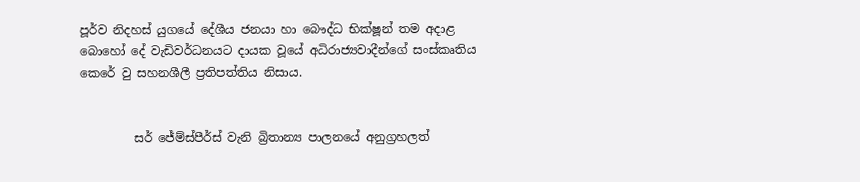පූර්ව නිදහස් යුගයේ දේශීය ජනයා හා බෞද්ධ භික්ෂූන් තම අදාළ බොහෝ දේ වැඩිවර්ධනයට දායක වූයේ අධිරාජ්‍යවාදීන්ගේ සංස්කෘතිය කෙරේ වු සහනශීලී ප්‍රතිපත්තිය නිසාය.


         සර් ජේම්ස්පීර්ස් වැනි බ්‍රිතාන්‍ය පාලනයේ අනුග්‍රහලත්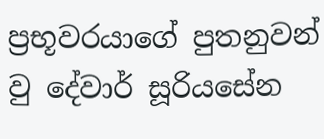ප්‍රභූවරයාගේ පුතනුවන් වු දේවාර් සූරියසේන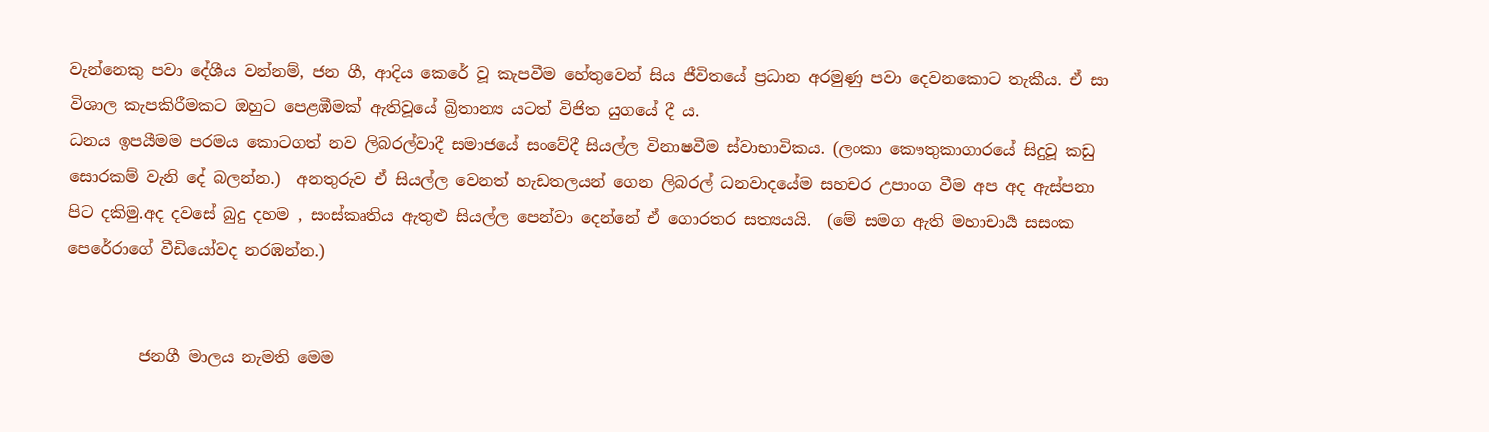වැන්නෙකු පවා දේශීය වන්නම්, ජන ගී, ආදිය කෙරේ වූ කැපවීම හේතුවෙන් සිය ජීවිතයේ ප්‍රධාන අරමුණු පවා දෙවනකොට තැකීය. ඒ සා විශාල කැපකිරීමකට ඔහුට පෙළඹීමක් ඇතිවූයේ බ්‍රිතාන්‍ය යටත් විජිත යුගයේ දී ය.
ධනය ඉපයීමම පරමය කොටගත් නව ලිබරල්වාදී සමාජයේ සංවේදී සියල්ල විනාෂවීම ස්වාභාවිකය. (ලංකා කෞතුකාගාරයේ සිදුවූ කඩු සොරකම් වැනි දේ බලන්න.)  අනතුරුව ඒ සියල්ල වෙනත් හැඩතලයන් ගෙන ලිබරල් ධනවාදයේම සහචර උපාංග වීම අප අද ඇස්පනා පිට දකිමු.අද දවසේ බුදු දහම , සංස්කෘතිය ඇතුළු සියල්ල පෙන්වා දෙන්නේ ඒ ගොරතර සත්‍යයයි.  (මේ සමග ඇති මහාචාර්‍ය සසංක පෙරේරාගේ වීඩියෝවද නරඹන්න.)


         ජනගී මාලය නැමති මෙම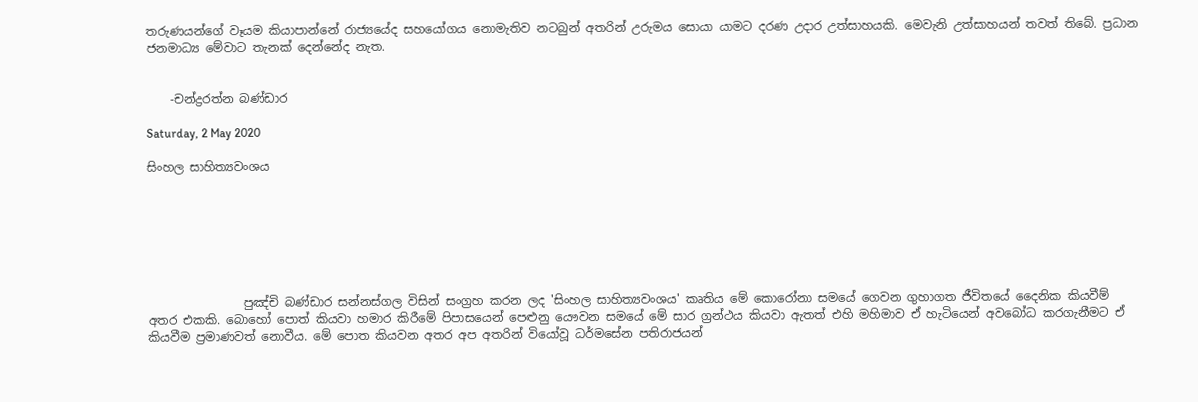තරුණයන්ගේ වෑයම කියාපාන්නේ රාජ්‍යයේද සහයෝගය නොමැතිව නටබුන් අතරින් උරුමය සොයා යාමට දරණ උදාර උත්සාහයකි. මෙවැනි උත්සාහයන් තවත් තිබේ. ප්‍රධාන ජනමාධ්‍ය මේවාට තැනක් දෙන්නේද නැත.


    -චන්ද්‍රරත්න බණ්ඩාර

Saturday, 2 May 2020

සිංහල සාහිත්‍යවංශය







                පුඤ්චි බණ්ඩාර සන්නස්ගල විසින් සංග්‍රහ කරන ලද 'සිංහල සාහිත්‍යවංශය' කෘතිය මේ කොරෝනා සමයේ ගෙවන ගුහාගත ජීවිතයේ දෛනික කියවීම් අතර එකකි. බොහෝ පොත් කියවා හමාර කිරීමේ පිපාසයෙන් පෙළුනු යෞවන සමයේ මේ සාර ග්‍රන්ථය කියවා ඇතත් එහි මහිමාව ඒ හැටියෙන් අවබෝධ කරගැනීමට ඒ කියවීම ප්‍රමාණවත් නොවීය. මේ පොත කියවන අතර අප අතරින් වියෝවූ ධර්මසේන පතිරාජයන්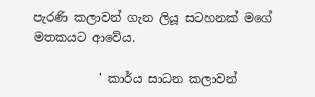පැරණි කලාවන් ගැන ලියූ සටහනක් මගේ මතකයට ආවේය.

           ' කාර්ය සාධන කලාවන්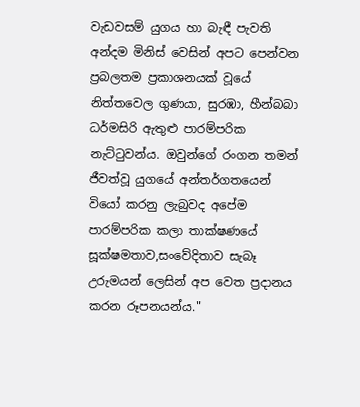වැඩවසම් යුගය හා බැඳී පැවති අන්දම මිනිස් වෙසින් අපට පෙන්වන ප්‍රබලතම ප්‍රකාශනයක් වූයේ නිත්තවෙල ගුණයා, සුරඹා, හීන්බබා ධර්මසිරි ඇතුළු පාරම්පරික නැට්ටුවන්ය. ඔවුන්ගේ රංගන තමන් ජීවත්වූ යුගයේ අන්තර්ගතයෙන් වියෝ කරනු ලැබුවද අපේම පාරම්පරික කලා තාක්ෂණයේ සූක්ෂමතාව,සංවේදිතාව සැබෑ උරුමයන් ලෙසින් අප වෙත ප්‍රදානය කරන රූපනයන්ය."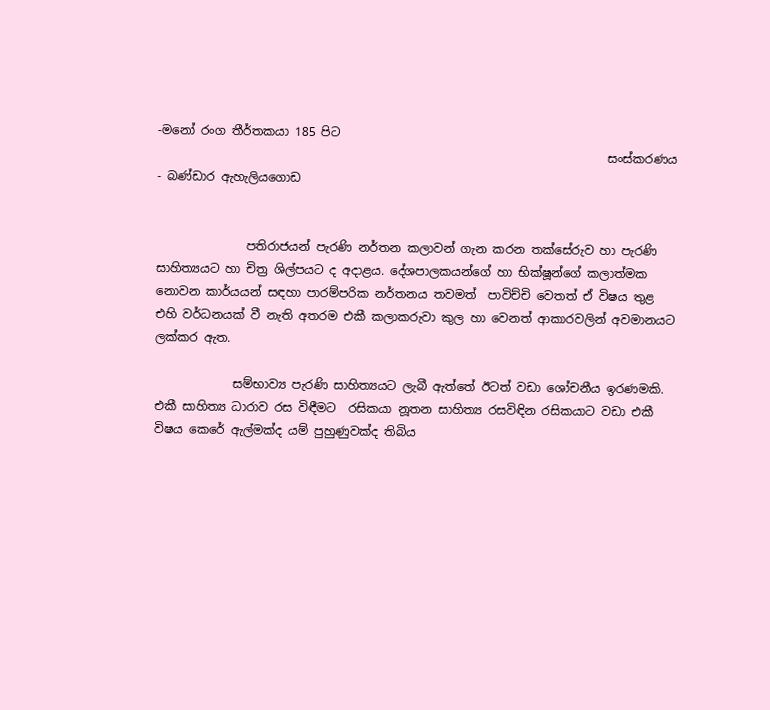-මනෝ රංග තීර්තකයා 185 පිට
                                                                           සංස්කරණය - බණ්ඩාර ඇහැලියගොඩ


               පතිරාජයන් පැරණි නර්තන කලාවන් ගැන කරන තක්සේරුව හා පැරණි සාහිත්‍යයට හා චිත්‍ර ශිල්පයට ද අදාළය. දේශපාලකයන්ගේ හා භික්ෂූන්ගේ කලාත්මක නොවන කාර්යයන් සඳහා පාරම්පරික නර්තනය තවමත්  පාවිච්චි වෙතත් ඒ විෂය තුළ එහි වර්ධනයක් වී නැති අතරම එකී කලාකරුවා කුල හා වෙනත් ආකාරවලින් අවමානයට ලක්කර ඇත.

             සම්භාව්‍ය පැරණි සාහිත්‍යයට ලැබී ඇත්තේ ඊටත් වඩා ශෝචනීය ඉරණමකි. එකී සාහිත්‍ය ධාරාව රස විඳීමට  රසිකයා නූතන සාහිත්‍ය රසවිඳින රසිකයාට වඩා එකී විෂය කෙරේ ඇල්මක්ද යම් පුහුණුවක්ද තිබිය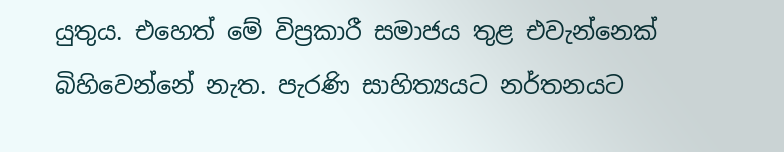යුතුය. එහෙත් මේ විප්‍රකාරී සමාජය තුළ එවැන්නෙක් බිහිවෙන්නේ නැත. පැරණි සාහිත්‍යයට නර්තනයට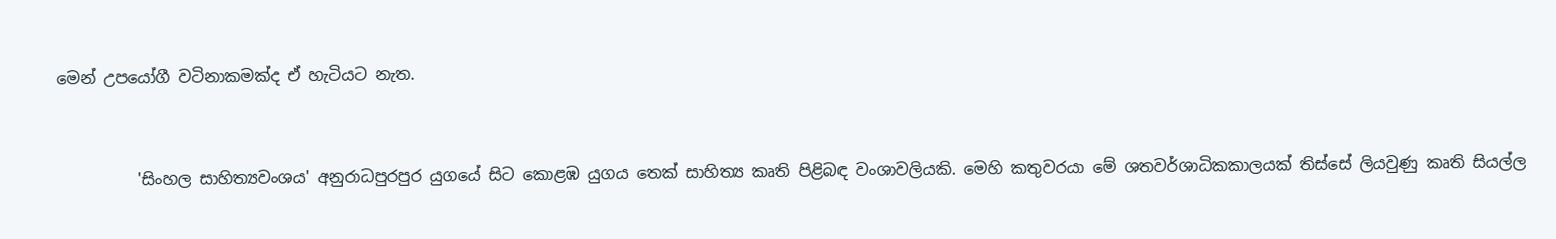මෙන් උපයෝගී වටිනාකමක්ද ඒ හැටියට නැත.


          'සිංහල සාහිත්‍යවංශය' අනුරාධපුරපුර යුගයේ සිට කොළඹ යුගය තෙක් සාහිත්‍ය කෘති පිළිබඳ වංශාවලියකි. මෙහි කතුවරයා මේ ශතවර්ශාධිකකාලයක් තිස්සේ ලියවුණු කෘති සියල්ල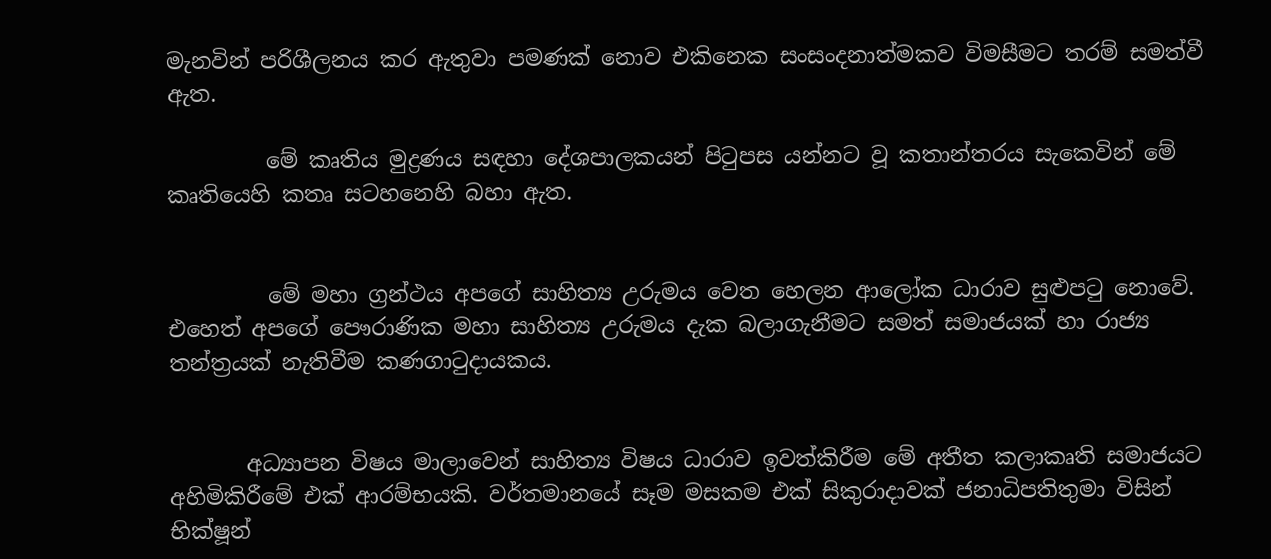මැනවින් පරිශීලනය කර ඇතුවා පමණක් නොව එකිනෙක සංසංදනාත්මකව විමසීමට තරම් සමත්වී ඇත.

         මේ කෘතිය මුද්‍රණය සඳහා දේශපාලකයන් පිටුපස යන්නට වූ කතාන්තරය සැකෙවින් මේ කෘතියෙහි කතෘ සටහනෙහි බහා ඇත.


         මේ මහා ග්‍රන්ථය අපගේ සාහිත්‍ය උරුමය වෙත හෙලන ආලෝක ධාරාව සුළුපටු නොවේ.  එහෙත් අපගේ පෞරාණික මහා සාහිත්‍ය උරුමය දැක බලාගැනීමට සමත් සමාජයක් හා රාජ්‍ය තන්ත්‍රයක් නැතිවීම කණගාටුදායකය.


       අධ්‍යාපන විෂය මාලාවෙන් සාහිත්‍ය විෂය ධාරාව ඉවත්කිරීම මේ අතීත කලාකෘති සමාජයට අහිමිකිරීමේ එක් ආරම්භයකි. වර්තමානයේ සෑම මසකම එක් සිකුරාදාවක් ජනාධිපතිතුමා විසින් භික්ෂූන්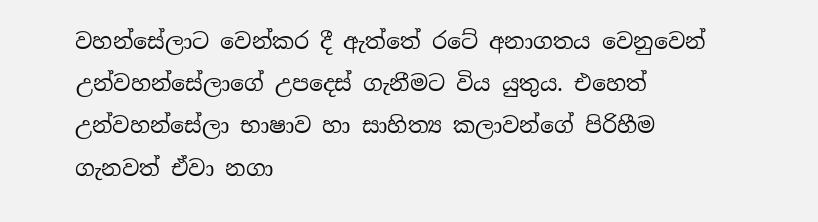වහන්සේලාට වෙන්කර දී ඇත්තේ රටේ අනාගතය වෙනුවෙන් උන්වහන්සේලාගේ උපදෙස් ගැනීමට විය යුතුය. එහෙත් උන්වහන්සේලා භාෂාව හා සාහිත්‍ය කලාවන්ගේ පිරිහීම ගැනවත් ඒවා නගා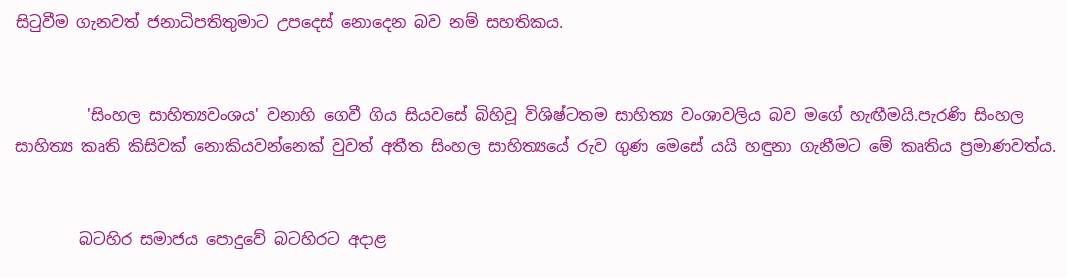සිටුවීම ගැනවත් ජනාධිපතිතුමාට උපදෙස් නොදෙන බව නම් සහතිකය.


         'සිංහල සාහිත්‍යවංශය' වනාහි ගෙවී ගිය සියවසේ බිහිවූ විශිෂ්ටතම සාහිත්‍ය වංශාවලිය බව මගේ හැඟීමයි.පැරණි සිංහල සාහිත්‍ය කෘති කිසිවක් නොකියවන්නෙක් වුවත් අතීත සිංහල සාහිත්‍යයේ රුව ගුණ මෙසේ යයි හඳුනා ගැනීමට මේ කෘතිය ප්‍රමාණවත්ය.


        බටහිර සමාජය පොදුවේ බටහිරට අදාළ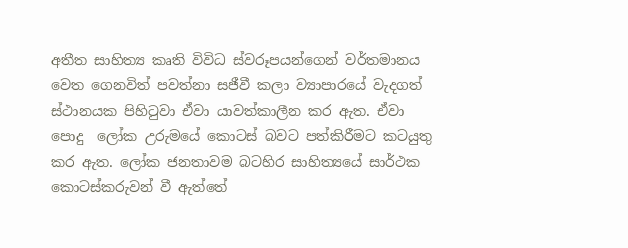අතීත සාහිත්‍ය කෘති විවිධ ස්වරූපයන්ගෙන් වර්තමානය වෙත ගෙනවිත් පවත්නා සජීවී කලා ව්‍යාපාරයේ වැදගත් ස්ථානයක පිහිටුවා ඒවා යාවත්කාලීන කර ඇත. ඒවා පොදු  ලෝක උරුමයේ කොටස් බවට පත්කිරීමට කටයුතු කර ඇත. ලෝක ජනතාවම බටහිර සාහිත්‍යයේ සාර්ථක කොටස්කරුවන් වී ඇත්තේ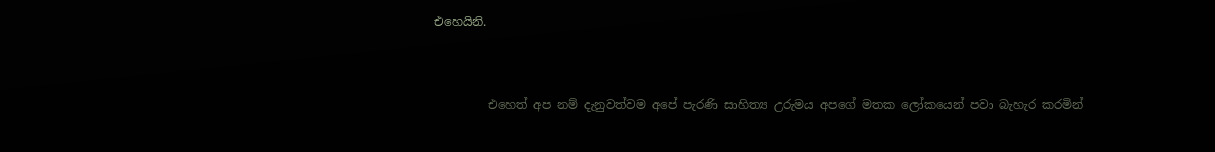එහෙයිනි.


         එහෙත් අප නම් දැනුවත්වම අපේ පැරණි සාහිත්‍ය උරුමය අපගේ මතක ලෝකයෙන් පවා බැහැර කරමින්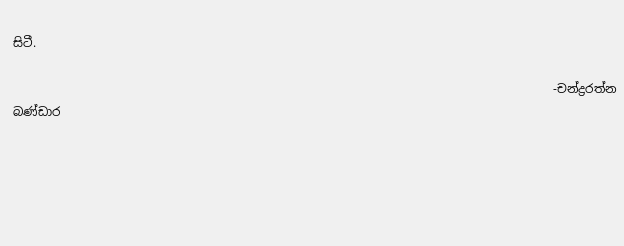සිටී.

                                                                                          -චන්ද්‍රරත්න බණ්ඩාර